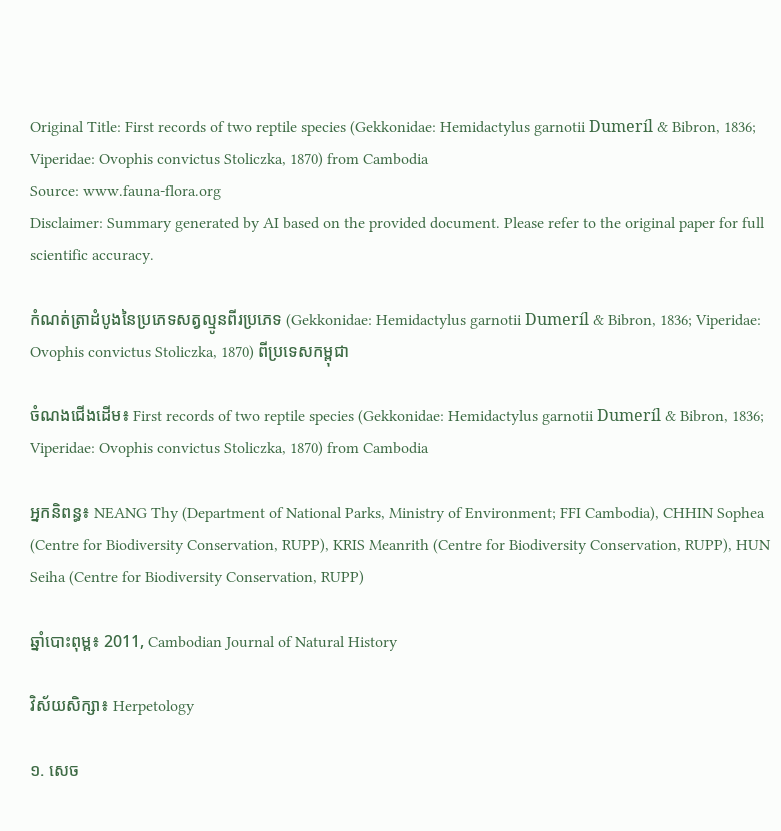Original Title: First records of two reptile species (Gekkonidae: Hemidactylus garnotii Dumeríl & Bibron, 1836; Viperidae: Ovophis convictus Stoliczka, 1870) from Cambodia
Source: www.fauna-flora.org
Disclaimer: Summary generated by AI based on the provided document. Please refer to the original paper for full scientific accuracy.

កំណត់ត្រាដំបូងនៃប្រភេទសត្វល្មូនពីរប្រភេទ (Gekkonidae: Hemidactylus garnotii Dumeríl & Bibron, 1836; Viperidae: Ovophis convictus Stoliczka, 1870) ពីប្រទេសកម្ពុជា

ចំណងជើងដើម៖ First records of two reptile species (Gekkonidae: Hemidactylus garnotii Dumeríl & Bibron, 1836; Viperidae: Ovophis convictus Stoliczka, 1870) from Cambodia

អ្នកនិពន្ធ៖ NEANG Thy (Department of National Parks, Ministry of Environment; FFI Cambodia), CHHIN Sophea (Centre for Biodiversity Conservation, RUPP), KRIS Meanrith (Centre for Biodiversity Conservation, RUPP), HUN Seiha (Centre for Biodiversity Conservation, RUPP)

ឆ្នាំបោះពុម្ព៖ 2011, Cambodian Journal of Natural History

វិស័យសិក្សា៖ Herpetology

១. សេច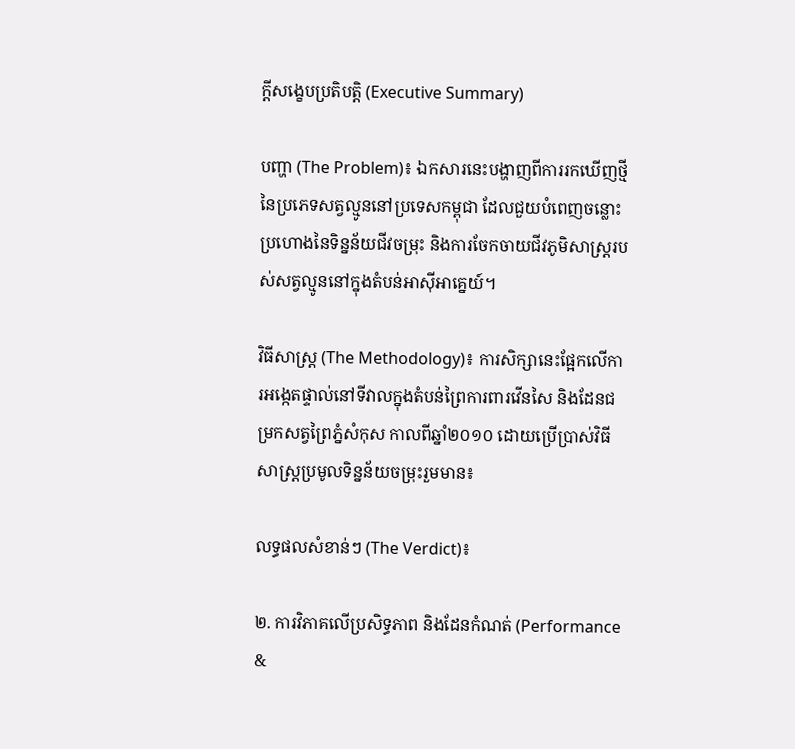ក្តីសង្ខេបប្រតិបត្តិ (Executive Summary)

បញ្ហា (The Problem)៖ ឯកសារនេះបង្ហាញពីការរកឃើញថ្មីនៃប្រភេទសត្វល្មូននៅប្រទេសកម្ពុជា ដែលជួយបំពេញចន្លោះប្រហោងនៃទិន្នន័យជីវចម្រុះ និងការចែកចាយជីវភូមិសាស្ត្ររបស់សត្វល្មូននៅក្នុងតំបន់អាស៊ីអាគ្នេយ៍។

វិធីសាស្ត្រ (The Methodology)៖ ការសិក្សានេះផ្អែកលើការអង្កេតផ្ទាល់នៅទីវាលក្នុងតំបន់ព្រៃការពារវើនសៃ និងដែនជម្រកសត្វព្រៃភ្នំសំកុស កាលពីឆ្នាំ២០១០ ដោយប្រើប្រាស់វិធីសាស្ត្រប្រមូលទិន្នន័យចម្រុះរួមមាន៖

លទ្ធផលសំខាន់ៗ (The Verdict)៖

២. ការវិភាគលើប្រសិទ្ធភាព និងដែនកំណត់ (Performance &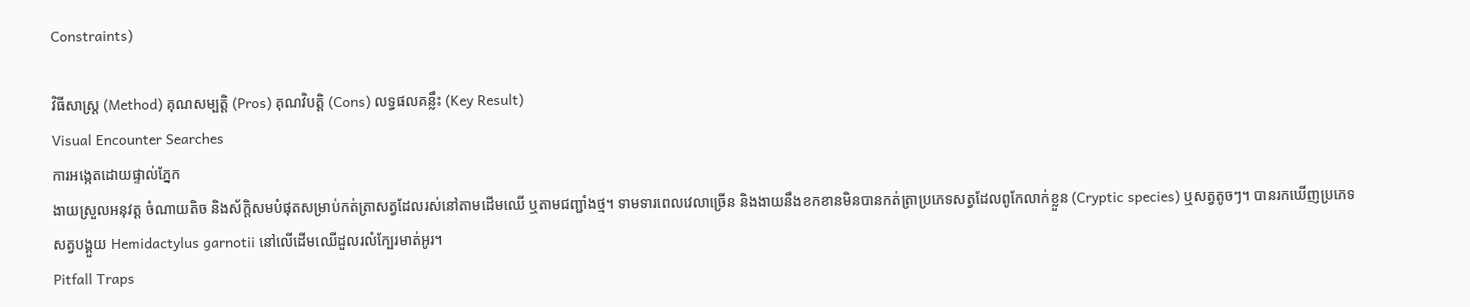Constraints)

វិធីសាស្ត្រ (Method) គុណសម្បត្តិ (Pros) គុណវិបត្តិ (Cons) លទ្ធផលគន្លឹះ (Key Result)
Visual Encounter Searches
ការអង្កេតដោយផ្ទាល់ភ្នែក
ងាយស្រួលអនុវត្ត ចំណាយតិច និងស័ក្តិសមបំផុតសម្រាប់កត់ត្រាសត្វដែលរស់នៅតាមដើមឈើ ឬតាមជញ្ជាំងថ្ម។ ទាមទារពេលវេលាច្រើន និងងាយនឹងខកខានមិនបានកត់ត្រាប្រភេទសត្វដែលពូកែលាក់ខ្លួន (Cryptic species) ឬសត្វតូចៗ។ បានរកឃើញប្រភេទសត្វបង្គួយ Hemidactylus garnotii នៅលើដើមឈើដួលរលំក្បែរមាត់អូរ។
Pitfall Traps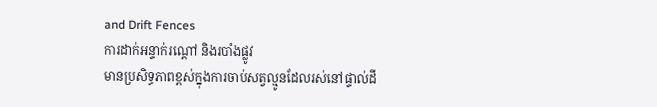and Drift Fences
ការដាក់អន្ទាក់រណ្ដៅ និងរបាំងផ្លូវ
មានប្រសិទ្ធភាពខ្ពស់ក្នុងការចាប់សត្វល្មូនដែលរស់នៅផ្ទាល់ដី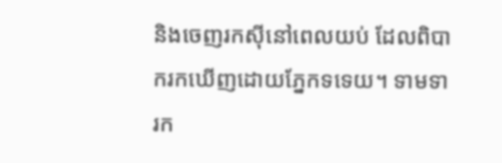និងចេញរកស៊ីនៅពេលយប់ ដែលពិបាករកឃើញដោយភ្នែកទទេយ។ ទាមទារក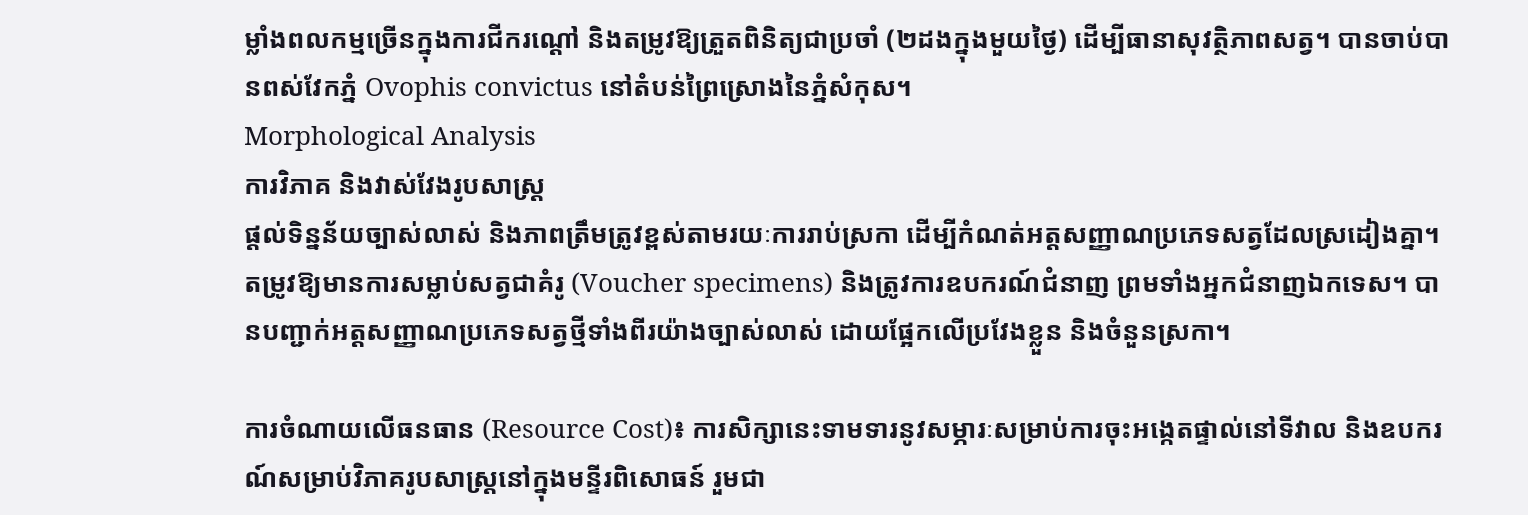ម្លាំងពលកម្មច្រើនក្នុងការជីករណ្ដៅ និងតម្រូវឱ្យត្រួតពិនិត្យជាប្រចាំ (២ដងក្នុងមួយថ្ងៃ) ដើម្បីធានាសុវត្ថិភាពសត្វ។ បានចាប់បានពស់វែកភ្នំ Ovophis convictus នៅតំបន់ព្រៃស្រោងនៃភ្នំសំកុស។
Morphological Analysis
ការវិភាគ និងវាស់វែងរូបសាស្ត្រ
ផ្តល់ទិន្នន័យច្បាស់លាស់ និងភាពត្រឹមត្រូវខ្ពស់តាមរយៈការរាប់ស្រកា ដើម្បីកំណត់អត្តសញ្ញាណប្រភេទសត្វដែលស្រដៀងគ្នា។ តម្រូវឱ្យមានការសម្លាប់សត្វជាគំរូ (Voucher specimens) និងត្រូវការឧបករណ៍ជំនាញ ព្រមទាំងអ្នកជំនាញឯកទេស។ បានបញ្ជាក់អត្តសញ្ញាណប្រភេទសត្វថ្មីទាំងពីរយ៉ាងច្បាស់លាស់ ដោយផ្អែកលើប្រវែងខ្លួន និងចំនួនស្រកា។

ការចំណាយលើធនធាន (Resource Cost)៖ ការសិក្សានេះទាមទារនូវសម្ភារៈសម្រាប់ការចុះអង្កេតផ្ទាល់នៅទីវាល និងឧបករណ៍សម្រាប់វិភាគរូបសាស្ត្រនៅក្នុងមន្ទីរពិសោធន៍ រួមជា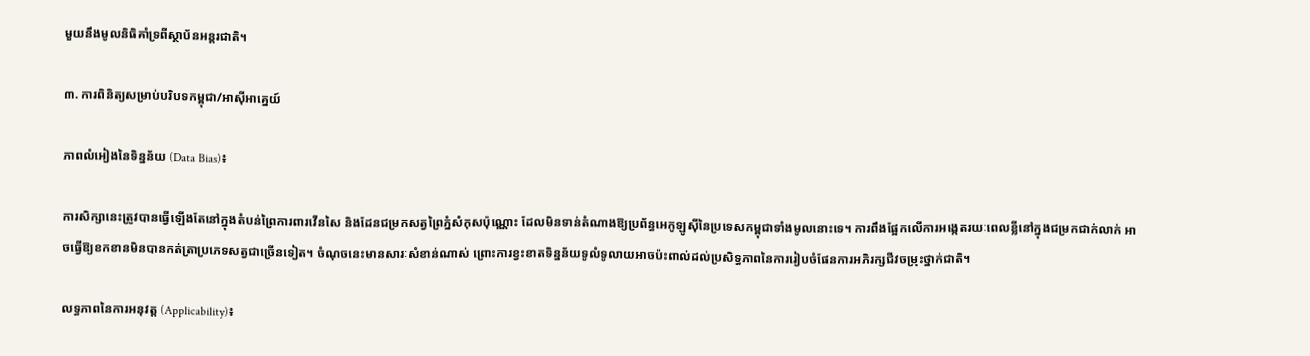មួយនឹងមូលនិធិគាំទ្រពីស្ថាប័នអន្តរជាតិ។

៣. ការពិនិត្យសម្រាប់បរិបទកម្ពុជា/អាស៊ីអាគ្នេយ៍

ភាពលំអៀងនៃទិន្នន័យ (Data Bias)៖

ការសិក្សានេះត្រូវបានធ្វើឡើងតែនៅក្នុងតំបន់ព្រៃការពារវើនសៃ និងដែនជម្រកសត្វព្រៃភ្នំសំកុសប៉ុណ្ណោះ ដែលមិនទាន់តំណាងឱ្យប្រព័ន្ធអេកូឡូស៊ីនៃប្រទេសកម្ពុជាទាំងមូលនោះទេ។ ការពឹងផ្អែកលើការអង្កេតរយៈពេលខ្លីនៅក្នុងជម្រកជាក់លាក់ អាចធ្វើឱ្យខកខានមិនបានកត់ត្រាប្រភេទសត្វជាច្រើនទៀត។ ចំណុចនេះមានសារៈសំខាន់ណាស់ ព្រោះការខ្វះខាតទិន្នន័យទូលំទូលាយអាចប៉ះពាល់ដល់ប្រសិទ្ធភាពនៃការរៀបចំផែនការអភិរក្សជីវចម្រុះថ្នាក់ជាតិ។

លទ្ធភាពនៃការអនុវត្ត (Applicability)៖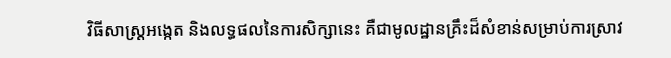វិធីសាស្ត្រអង្កេត និងលទ្ធផលនៃការសិក្សានេះ គឺជាមូលដ្ឋានគ្រឹះដ៏សំខាន់សម្រាប់ការស្រាវ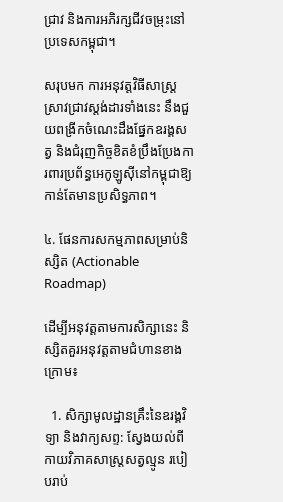ជ្រាវ និងការអភិរក្សជីវចម្រុះនៅប្រទេសកម្ពុជា។

សរុបមក ការអនុវត្តវិធីសាស្ត្រស្រាវជ្រាវស្តង់ដារទាំងនេះ នឹងជួយពង្រីកចំណេះដឹងផ្នែកឧរង្គសត្វ និងជំរុញកិច្ចខិតខំប្រឹងប្រែងការពារប្រព័ន្ធអេកូឡូស៊ីនៅកម្ពុជាឱ្យកាន់តែមានប្រសិទ្ធភាព។

៤. ផែនការសកម្មភាពសម្រាប់និស្សិត (Actionable Roadmap)

ដើម្បីអនុវត្តតាមការសិក្សានេះ និស្សិតគួរអនុវត្តតាមជំហានខាងក្រោម៖

  1. សិក្សាមូលដ្ឋានគ្រឹះនៃឧរង្គវិទ្យា និងវាក្យសព្ទ: ស្វែងយល់ពីកាយវិភាគសាស្ត្រសត្វល្មូន របៀបរាប់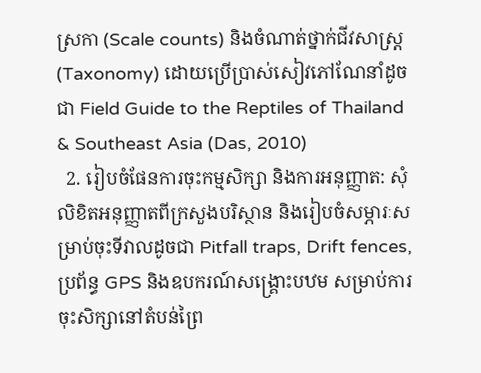ស្រកា (Scale counts) និងចំណាត់ថ្នាក់ជីវសាស្ត្រ (Taxonomy) ដោយប្រើប្រាស់សៀវភៅណែនាំដូចជា Field Guide to the Reptiles of Thailand & Southeast Asia (Das, 2010)
  2. រៀបចំផែនការចុះកម្មសិក្សា និងការអនុញ្ញាត: សុំលិខិតអនុញ្ញាតពីក្រសួងបរិស្ថាន និងរៀបចំសម្ភារៈសម្រាប់ចុះទីវាលដូចជា Pitfall traps, Drift fences, ប្រព័ន្ធ GPS និងឧបករណ៍សង្គ្រោះបឋម សម្រាប់ការចុះសិក្សានៅតំបន់ព្រៃ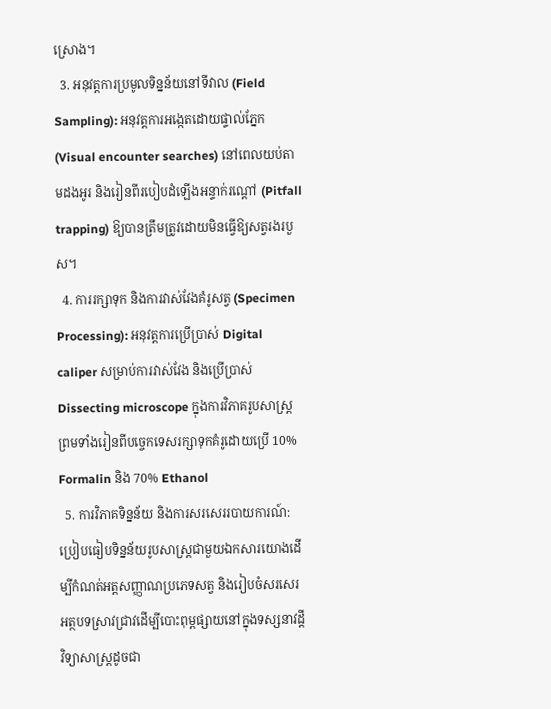ស្រោង។
  3. អនុវត្តការប្រមូលទិន្នន័យនៅទីវាល (Field Sampling): អនុវត្តការអង្កេតដោយផ្ទាល់ភ្នែក (Visual encounter searches) នៅពេលយប់តាមដងអូរ និងរៀនពីរបៀបដំឡើងអន្ទាក់រណ្ដៅ (Pitfall trapping) ឱ្យបានត្រឹមត្រូវដោយមិនធ្វើឱ្យសត្វរងរបួស។
  4. ការរក្សាទុក និងការវាស់វែងគំរូសត្វ (Specimen Processing): អនុវត្តការប្រើប្រាស់ Digital caliper សម្រាប់ការវាស់វែង និងប្រើប្រាស់ Dissecting microscope ក្នុងការវិភាគរូបសាស្ត្រ ព្រមទាំងរៀនពីបច្ចេកទេសរក្សាទុកគំរូដោយប្រើ 10% Formalin និង 70% Ethanol
  5. ការវិភាគទិន្នន័យ និងការសរសេររបាយការណ៍: ប្រៀបធៀបទិន្នន័យរូបសាស្ត្រជាមួយឯកសារយោងដើម្បីកំណត់អត្តសញ្ញាណប្រភេទសត្វ និងរៀបចំសរសេរអត្ថបទស្រាវជ្រាវដើម្បីបោះពុម្ពផ្សាយនៅក្នុងទស្សនាវដ្តីវិទ្យាសាស្ត្រដូចជា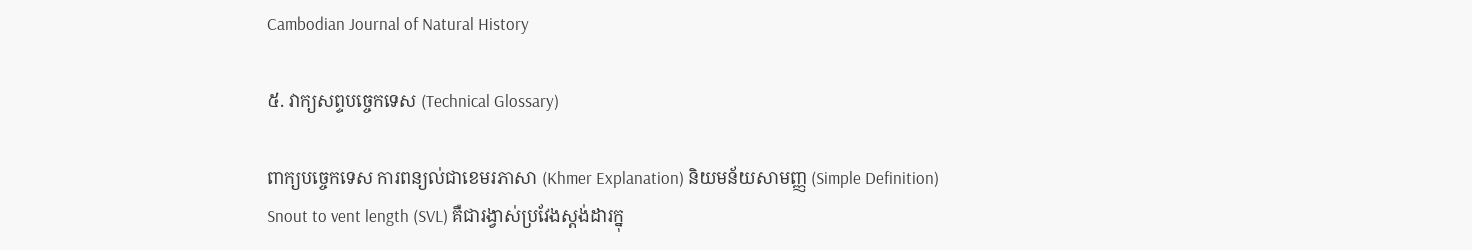Cambodian Journal of Natural History

៥. វាក្យសព្ទបច្ចេកទេស (Technical Glossary)

ពាក្យបច្ចេកទេស ការពន្យល់ជាខេមរភាសា (Khmer Explanation) និយមន័យសាមញ្ញ (Simple Definition)
Snout to vent length (SVL) គឺជារង្វាស់ប្រវែងស្តង់ដារក្នុ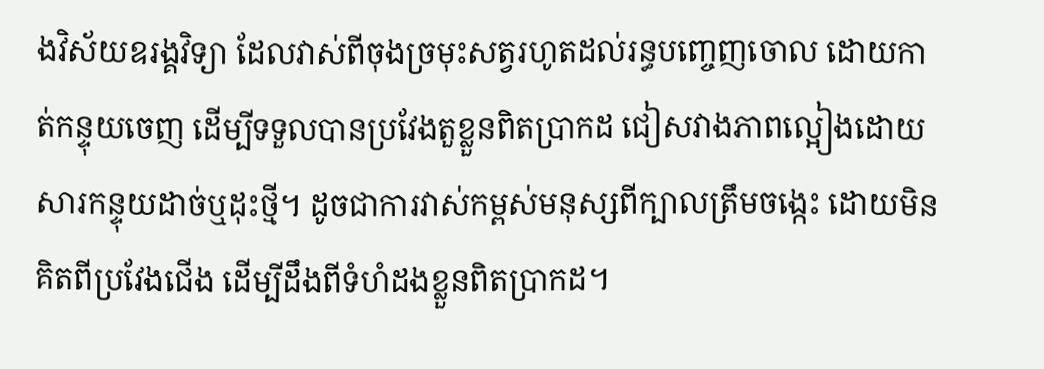ងវិស័យឧរង្គវិទ្យា ដែលវាស់ពីចុងច្រមុះសត្វរហូតដល់រន្ធបញ្ចេញចោល ដោយកាត់កន្ទុយចេញ ដើម្បីទទួលបានប្រវែងតួខ្លួនពិតប្រាកដ ជៀសវាងភាពល្អៀងដោយសារកន្ទុយដាច់ឬដុះថ្មី។ ដូចជាការវាស់កម្ពស់មនុស្សពីក្បាលត្រឹមចង្កេះ ដោយមិនគិតពីប្រវែងជើង ដើម្បីដឹងពីទំហំដងខ្លួនពិតប្រាកដ។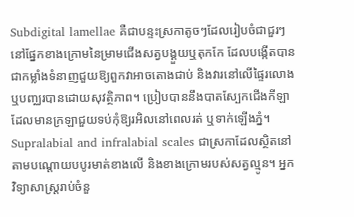Subdigital lamellae គឺជាបន្ទះស្រកាតូចៗដែលរៀបចំជាជួរៗនៅផ្នែកខាងក្រោមនៃម្រាមជើងសត្វបង្គួយឬតុកកែ ដែលបង្កើតបានជាកម្លាំងទំនាញជួយឱ្យពួកវាអាចតោងជាប់ និងវារនៅលើផ្ទៃរលោង ឬបញ្ឈរបានដោយសុវត្ថិភាព។ ប្រៀបបាននឹងបាតស្បែកជើងកីឡាដែលមានក្រឡាជួយទប់កុំឱ្យរអិលនៅពេលរត់ ឬទាក់ឡើងភ្នំ។
Supralabial and infralabial scales ជាស្រកាដែលស្ថិតនៅតាមបណ្តោយបបូរមាត់ខាងលើ និងខាងក្រោមរបស់សត្វល្មូន។ អ្នកវិទ្យាសាស្ត្ររាប់ចំនួ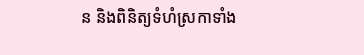ន និងពិនិត្យទំហំស្រកាទាំង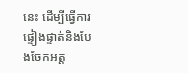នេះ ដើម្បីធ្វើការផ្ទៀងផ្ទាត់និងបែងចែកអត្ត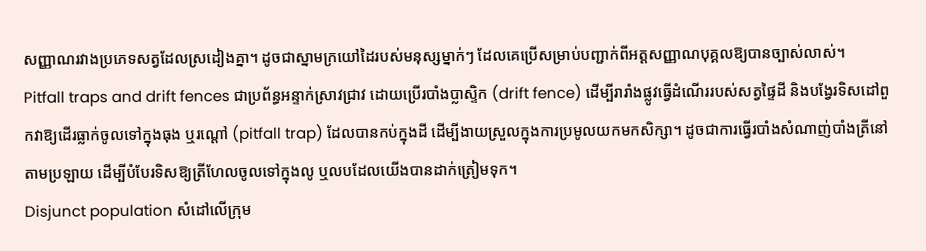សញ្ញាណរវាងប្រភេទសត្វដែលស្រដៀងគ្នា។ ដូចជាស្នាមក្រយៅដៃរបស់មនុស្សម្នាក់ៗ ដែលគេប្រើសម្រាប់បញ្ជាក់ពីអត្តសញ្ញាណបុគ្គលឱ្យបានច្បាស់លាស់។
Pitfall traps and drift fences ជាប្រព័ន្ធអន្ទាក់ស្រាវជ្រាវ ដោយប្រើរបាំងប្លាស្ទិក (drift fence) ដើម្បីរារាំងផ្លូវធ្វើដំណើររបស់សត្វផ្ទៃដី និងបង្វែរទិសដៅពួកវាឱ្យដើរធ្លាក់ចូលទៅក្នុងធុង ឬរណ្ដៅ (pitfall trap) ដែលបានកប់ក្នុងដី ដើម្បីងាយស្រួលក្នុងការប្រមូលយកមកសិក្សា។ ដូចជាការធ្វើរបាំងសំណាញ់បាំងត្រីនៅតាមប្រឡាយ ដើម្បីបំបែរទិសឱ្យត្រីហែលចូលទៅក្នុងលូ ឬលបដែលយើងបានដាក់ត្រៀមទុក។
Disjunct population សំដៅលើក្រុម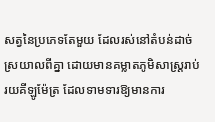សត្វនៃប្រភេទតែមួយ ដែលរស់នៅតំបន់ដាច់ស្រយាលពីគ្នា ដោយមានគម្លាតភូមិសាស្ត្ររាប់រយគីឡូម៉ែត្រ ដែលទាមទារឱ្យមានការ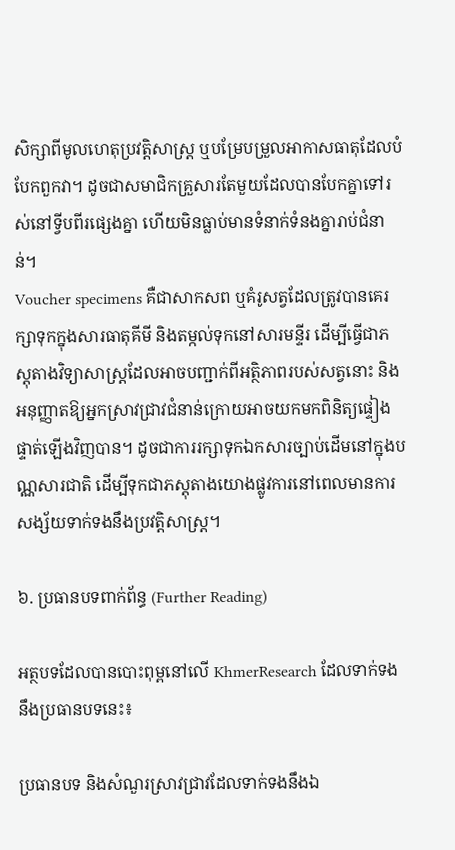សិក្សាពីមូលហេតុប្រវត្តិសាស្ត្រ ឬបម្រែបម្រួលអាកាសធាតុដែលបំបែកពួកវា។ ដូចជាសមាជិកគ្រួសារតែមួយដែលបានបែកគ្នាទៅរស់នៅទ្វីបពីរផ្សេងគ្នា ហើយមិនធ្លាប់មានទំនាក់ទំនងគ្នារាប់ជំនាន់។
Voucher specimens គឺជាសាកសព ឬគំរូសត្វដែលត្រូវបានគេរក្សាទុកក្នុងសារធាតុគីមី និងតម្កល់ទុកនៅសារមន្ទីរ ដើម្បីធ្វើជាភស្តុតាងវិទ្យាសាស្ត្រដែលអាចបញ្ជាក់ពីអត្ថិភាពរបស់សត្វនោះ និងអនុញ្ញាតឱ្យអ្នកស្រាវជ្រាវជំនាន់ក្រោយអាចយកមកពិនិត្យផ្ទៀងផ្ទាត់ឡើងវិញបាន។ ដូចជាការរក្សាទុកឯកសារច្បាប់ដើមនៅក្នុងបណ្ណសារជាតិ ដើម្បីទុកជាភស្តុតាងយោងផ្លូវការនៅពេលមានការសង្ស័យទាក់ទងនឹងប្រវត្តិសាស្ត្រ។

៦. ប្រធានបទពាក់ព័ន្ធ (Further Reading)

អត្ថបទដែលបានបោះពុម្ពនៅលើ KhmerResearch ដែលទាក់ទងនឹងប្រធានបទនេះ៖

ប្រធានបទ និងសំណួរស្រាវជ្រាវដែលទាក់ទងនឹងឯ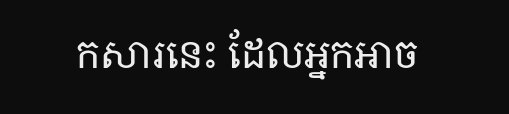កសារនេះ ដែលអ្នកអាច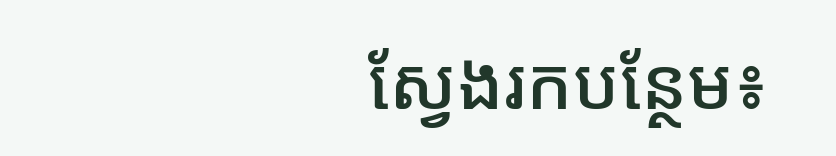ស្វែងរកបន្ថែម៖